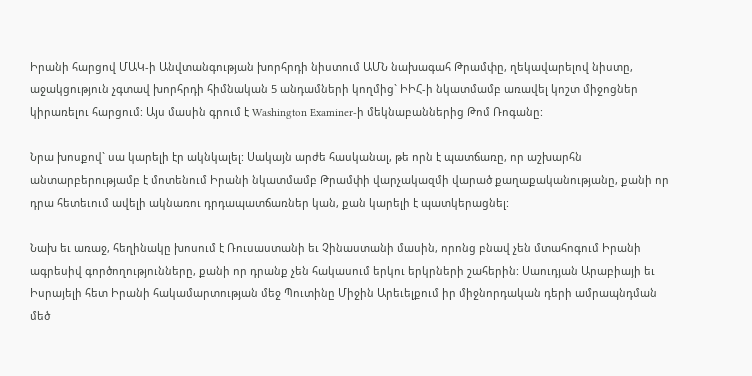Իրանի հարցով ՄԱԿ-ի Անվտանգության խորհրդի նիստում ԱՄՆ նախագահ Թրամփը, ղեկավարելով նիստը, աջակցություն չգտավ խորհրդի հիմնական 5 անդամների կողմից` ԻԻՀ-ի նկատմամբ առավել կոշտ միջոցներ կիրառելու հարցում: Այս մասին գրում է Washington Examiner-ի մեկնաբաններից Թոմ Ռոգանը:

Նրա խոսքով` սա կարելի էր ակնկալել: Սակայն արժե հասկանալ, թե որն է պատճառը, որ աշխարհն անտարբերությամբ է մոտենում Իրանի նկատմամբ Թրամփի վարչակազմի վարած քաղաքականությանը, քանի որ դրա հետեւում ավելի ակնառու դրդապատճառներ կան, քան կարելի է պատկերացնել:

Նախ եւ առաջ, հեղինակը խոսում է Ռուսաստանի եւ Չինաստանի մասին, որոնց բնավ չեն մտահոգում Իրանի ագրեսիվ գործողությունները, քանի որ դրանք չեն հակասում երկու երկրների շահերին: Սաուդյան Արաբիայի եւ Իսրայելի հետ Իրանի հակամարտության մեջ Պուտինը Միջին Արեւելքում իր միջնորդական դերի ամրապնդման մեծ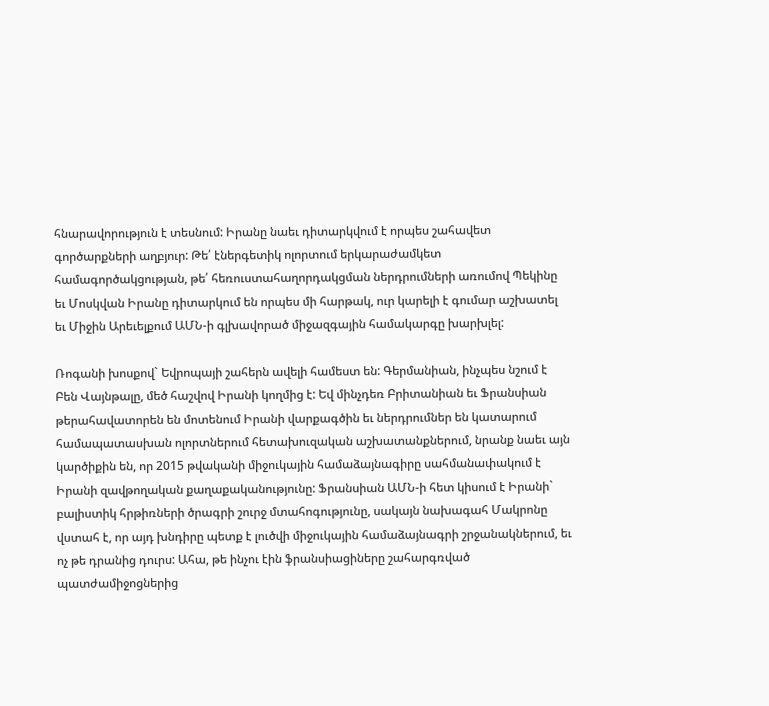հնարավորություն է տեսնում: Իրանը նաեւ դիտարկվում է որպես շահավետ գործարքների աղբյուր: Թե՛ էներգետիկ ոլորտում երկարաժամկետ համագործակցության, թե՛ հեռուստահաղորդակցման ներդրումների առումով Պեկինը եւ Մոսկվան Իրանը դիտարկում են որպես մի հարթակ, ուր կարելի է գումար աշխատել եւ Միջին Արեւելքում ԱՄՆ-ի գլխավորած միջազգային համակարգը խարխլել:

Ռոգանի խոսքով` Եվրոպայի շահերն ավելի համեստ են: Գերմանիան, ինչպես նշում է Բեն Վայնթալը, մեծ հաշվով Իրանի կողմից է: Եվ մինչդեռ Բրիտանիան եւ Ֆրանսիան թերահավատորեն են մոտենում Իրանի վարքագծին եւ ներդրումներ են կատարում համապատասխան ոլորտներում հետախուզական աշխատանքներում, նրանք նաեւ այն կարծիքին են, որ 2015 թվականի միջուկային համաձայնագիրը սահմանափակում է Իրանի զավթողական քաղաքականությունը: Ֆրանսիան ԱՄՆ-ի հետ կիսում է Իրանի` բալիստիկ հրթիռների ծրագրի շուրջ մտահոգությունը, սակայն նախագահ Մակրոնը վստահ է, որ այդ խնդիրը պետք է լուծվի միջուկային համաձայնագրի շրջանակներում, եւ ոչ թե դրանից դուրս: Ահա, թե ինչու էին ֆրանսիացիները շահարգռված պատժամիջոցներից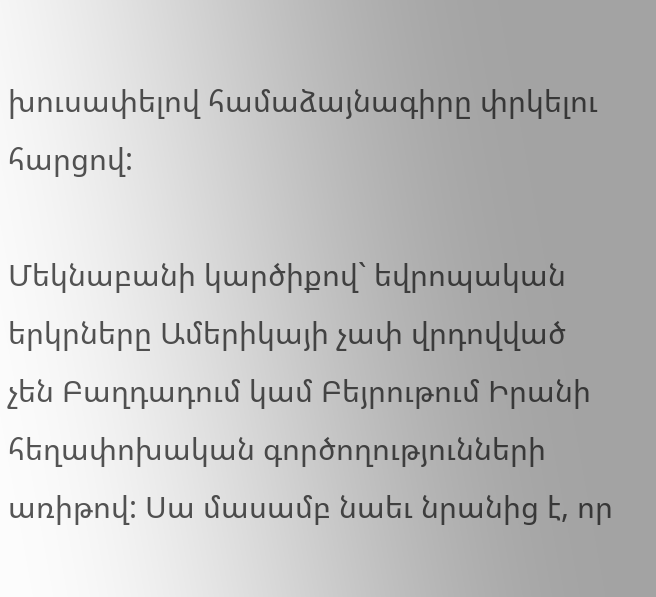խուսափելով համաձայնագիրը փրկելու հարցով:

Մեկնաբանի կարծիքով` եվրոպական երկրները Ամերիկայի չափ վրդովված չեն Բաղդադում կամ Բեյրութում Իրանի հեղափոխական գործողությունների առիթով: Սա մասամբ նաեւ նրանից է, որ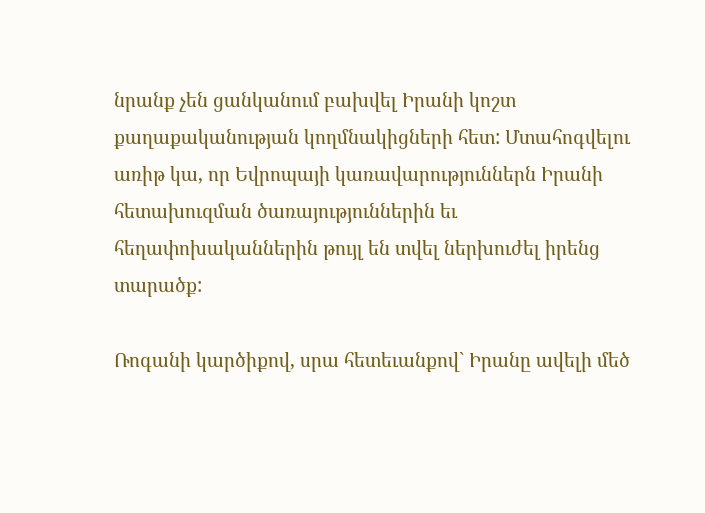նրանք չեն ցանկանում բախվել Իրանի կոշտ քաղաքականության կողմնակիցների հետ: Մտահոգվելու առիթ կա, որ Եվրոպայի կառավարություններն Իրանի հետախուզման ծառայություններին եւ հեղափոխականներին թույլ են տվել ներխուժել իրենց տարածք:

Ռոգանի կարծիքով, սրա հետեւանքով` Իրանը ավելի մեծ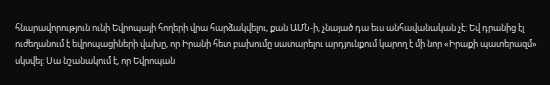հնարավորություն ունի Եվրոպայի հողերի վրա հարձակվելու, քան ԱՄՆ-ի, չնայած դա եւս անհավանական չէ: Եվ դրանից էլ ուժեղանում է եվրոպացիների վախը, որ Իրանի հետ բախումը սատարելու արդյունքում կարող է մի նոր «Իրաքի պատերազմ» սկսվել: Սա նշանակում է, որ Եվրոպան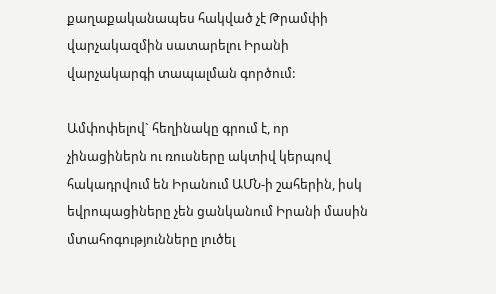քաղաքականապես հակված չէ Թրամփի վարչակազմին սատարելու Իրանի վարչակարգի տապալման գործում:

Ամփոփելով` հեղինակը գրում է, որ չինացիներն ու ռուսները ակտիվ կերպով հակադրվում են Իրանում ԱՄՆ-ի շահերին, իսկ եվրոպացիները չեն ցանկանում Իրանի մասին մտահոգությունները լուծել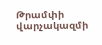Թրամփի վարչակազմի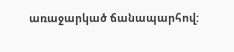առաջարկած ճանապարհով: